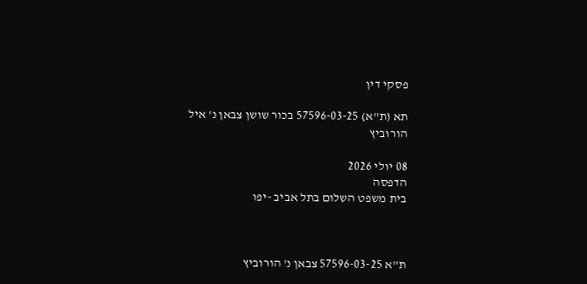פסקי דין

תא (ת"א) 57596-03-25 בכור שושן צבאן נ' איל הורוביץ

08 יולי 2026
הדפסה
בית משפט השלום בתל אביב -יפו



ת"א 57596-03-25 צבאן נ' הורוביץ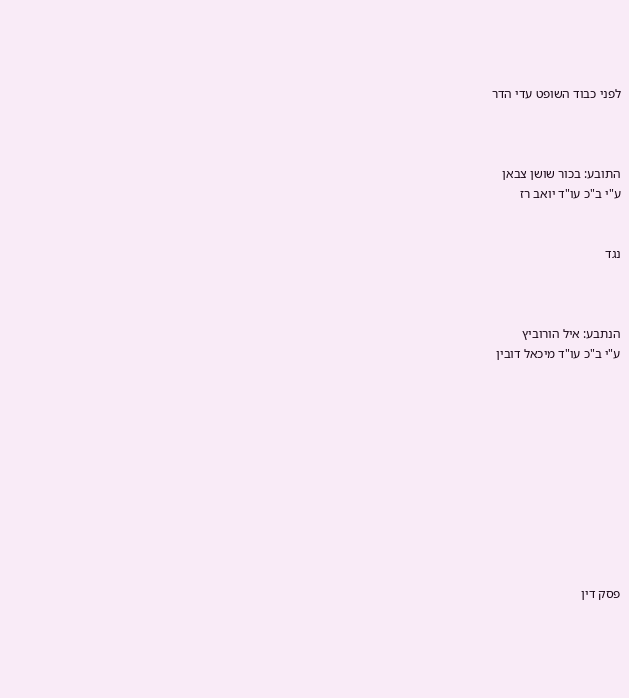לפני כבוד השופט עדי הדר



התובע: בכור שושן צבאן
ע"י ב"כ עו"ד יואב רז


נגד



הנתבע: איל הורוביץ
ע"י ב"כ עו"ד מיכאל דובין











פסק דין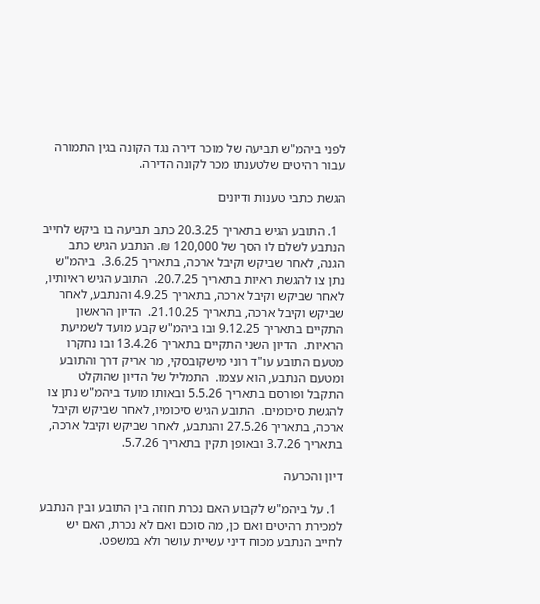לפני ביהמ"ש תביעה של מוכר דירה נגד הקונה בגין התמורה עבור רהיטים שלטענתו מכר לקונה הדירה.

הגשת כתבי טענות ודיונים

  1. התובע הגיש בתאריך 20.3.25 כתב תביעה בו ביקש לחייב הנתבע לשלם לו הסך של 120,000 ₪. הנתבע הגיש כתב הגנה, לאחר שביקש וקיבל ארכה, בתאריך 3.6.25.  ביהמ"ש נתן צו להגשת ראיות בתאריך 20.7.25.  התובע הגיש ראיותיו, לאחר שביקש וקיבל ארכה, בתאריך 4.9.25 והנתבע, לאחר שביקש וקיבל ארכה, בתאריך 21.10.25.  הדיון הראשון התקיים בתאריך 9.12.25 ובו ביהמ"ש קבע מועד לשמיעת הראיות.  הדיון השני התקיים בתאריך 13.4.26 ובו נחקרו מטעם התובע עו"ד רוני מישקובסקי, מר אריק דרך והתובע ומטעם הנתבע, הוא עצמו.  התמליל של הדיון שהוקלט התקבל ופורסם בתאריך 5.5.26 ובאותו מועד ביהמ"ש נתן צו להגשת סיכומים.  התובע הגיש סיכומיו, לאחר שביקש וקיבל ארכה, בתאריך 27.5.26 והנתבע, לאחר שביקש וקיבל ארכה, בתאריך 3.7.26 ובאופן תקין בתאריך 5.7.26.

דיון והכרעה

  1. על ביהמ"ש לקבוע האם נכרת חוזה בין התובע ובין הנתבע למכירת רהיטים ואם כן, מה סוכם ואם לא נכרת, האם יש לחייב הנתבע מכוח דיני עשיית עושר ולא במשפט.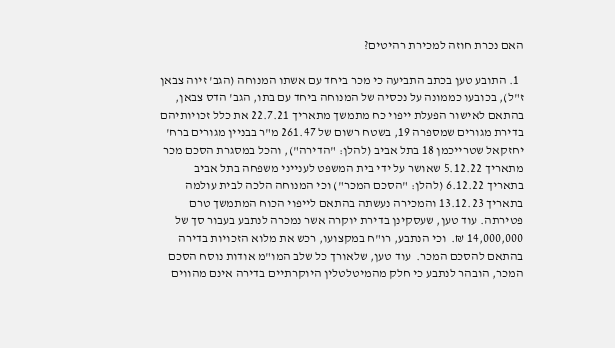האם נכרת חוזה למכירת רהיטים?

  1. התובע טען בכתב התביעה כי מכר ביחד עם אשתו המנוחה (הגב' זיוה צבאן ז"ל), בכובעו כממונה על נכסיה של המנוחה ביחד עם בתו, הגב' הדס צבאן, בהתאם לאישור הפעלת ייפוי כח מתמשך מתאריך 22.7.21 את כלל זכויותיהם בדירת מגורים שמספרה 19, בשטח רשום של 261.47 מ"ר בבניין מגורים ברח' יחזקאל שטרייכמן 18 בתל אביב (להלן: "הדירה"), והכל במסגרת הסכם מכר מתאריך 5.12.22 שאושר על ידי בית המשפט לענייני משפחה בתל אביב בתאריך 6.12.22 (להלן: "הסכם המכר") וכי המנוחה הלכה לבית עולמה בתאריך 13.12.23 והמכירה נעשתה בהתאם לייפוי הכוח המתמשך טרם פטירתה. עוד טען, שעסקינן בדירת יוקרה אשר נמכרה לנתבע בעבור סך של 14,000,000 ₪.  וכי הנתבע, רו"ח במקצועו, רכש את מלוא הזכויות בדירה בהתאם להסכם המכר.  עוד טען, שלאורך כל שלב המו"מ אודות נוסח הסכם המכר, הובהר לנתבע כי חלק מהמיטלטלין היוקרתיים בדירה אינם מהווים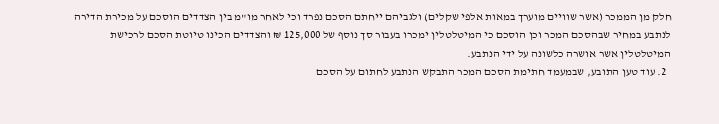חלק מן הממכר (אשר שוויים מוערך במאות אלפי שקלים) ולגביהם ייחתם הסכם נפרד וכי לאחר מו"מ בין הצדדים הוסכם על מכירת הדירה לנתבע במחיר שבהסכם המכר וכן הוסכם כי המיטלטלין ימכרו בעבור סך נוסף של 125,000 ₪ והצדדים הכינו טיוטת הסכם לרכישת המיטלטלין אשר אושרה כלשונה על ידי הנתבע.
  2. עוד טען התובע, שבמעמד חתימת הסכם המכר התבקש הנתבע לחתום על הסכם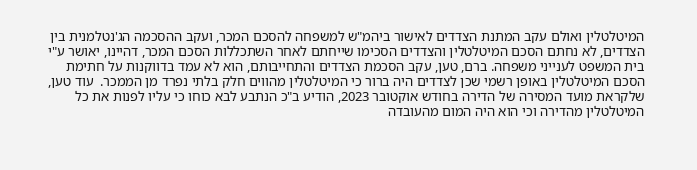המיטלטלין ואולם עקב המתנת הצדדים לאישור ביהמ"ש למשפחה להסכם המכר, ועקב ההסכמה הג'נטלמנית בין הצדדים, לא נחתם הסכם המיטלטלין והצדדים הסכימו שייחתם לאחר השתכללות הסכם המכר, דהיינו, יאושר ע"י בית המשפט לענייני משפחה. ברם, טען, עקב הסכמת הצדדים והתחייבותם, הוא לא עמד בדווקנות על חתימת הסכם המיטלטלין באופן רשמי שכן לצדדים היה ברור כי המיטלטלין מהווים חלק בלתי נפרד מן הממכר.  עוד טען, שלקראת מועד המסירה של הדירה בחודש אוקטובר 2023, הודיע ב"כ הנתבע לבא כוחו כי עליו לפנות את כל המיטלטלין מהדירה וכי הוא היה המום מהעובדה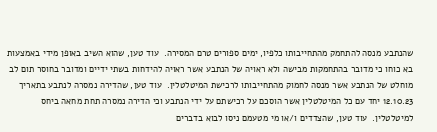שהנתבע מנסה להתחמק מהתחייבותו כלפיו, ימים ספורים טרם המסירה.  עוד טען, שהוא השיב באופן מידי באמצעות בא כוחו כי מדובר בהתחמקות מבישה ולא ראויה של הנתבע אשר ראויה להידחות בשתי ידיים ומדובר בחוסר תום לב מוחלט של הנתבע אשר מנסה לחמוק מהתחייבותו לרכישת המיטלטלין.  עוד טען, שהדירה נמסרה לנתבע בתאריך 12.10.23 יחד עם כל המיטלטלין אשר הוסכם על רכישתם על ידי הנתבע וכי הדירה נמסרה תחת מחאה ביחס למיטלטלין.  עוד טען, שהצדדים ו/או מי מטעמם ניסו לבוא בדברים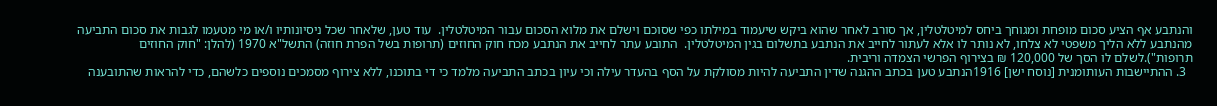והנתבע אף הציע סכום מופחת ומגוחך ביחס למיטלטלין, אך סורב לאחר שהוא ביקש שיעמוד במילתו כפי שסוכם וישלם את מלוא הסכום עבור המיטלטלין.  עוד טען, שלאחר שכל ניסיונותיו ו/או מי מטעמו לגבות את סכום התביעה מהנתבע ללא הליך משפטי לא צלחו, לא נותר לו אלא לעתור לחייב את הנתבע בתשלום בגין המיטלטלין.  התובע עתר לחייב את הנתבע מכח חוק החוזים (תרופות בשל הפרת חוזה) התשל"א 1970 (להלן: "חוק החוזים תרופות").לשלם לו הסך של 120,000 ₪ בצירוף הפרשי הצמדה וריבית.
  3. ההתיישבות העותומנית [נוסח ישן] 1916הנתבע טען בכתב ההגנה שדין התביעה להיות מסולקת על הסף בהעדר עילה וכי עיון בכתב התביעה מלמד כי די בתוכנו, ללא צירוף מסמכים נוספים כלשהם, כדי להראות שהתובענה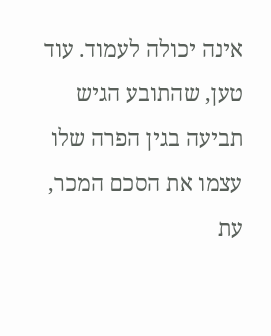אינה יכולה לעמוד. עוד טען, שהתובע הגיש תביעה בגין הפרה שלו עצמו את הסכם המכר, עת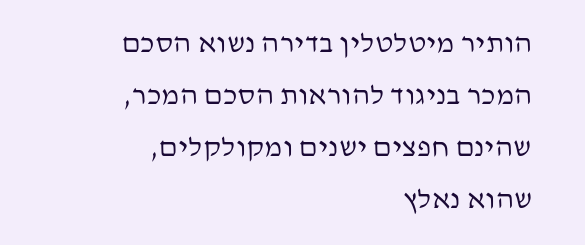הותיר מיטלטלין בדירה נשוא הסכם המכר בניגוד להוראות הסכם המכר, שהינם חפצים ישנים ומקולקלים, שהוא נאלץ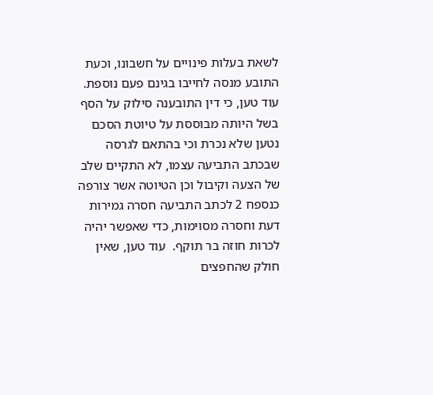לשאת בעלות פינויים על חשבונו, וכעת התובע מנסה לחייבו בגינם פעם נוספת.  עוד טען, כי דין התובענה סילוק על הסף בשל היותה מבוססת על טיוטת הסכם נטען שלא נכרת וכי בהתאם לגרסה שבכתב התביעה עצמו, לא התקיים שלב של הצעה וקיבול וכן הטיוטה אשר צורפה כנספח 2 לכתב התביעה חסרה גמירות דעת וחסרה מסוימות, כדי שאפשר יהיה לכרות חוזה בר תוקף.  עוד טען, שאין חולק שהחפצים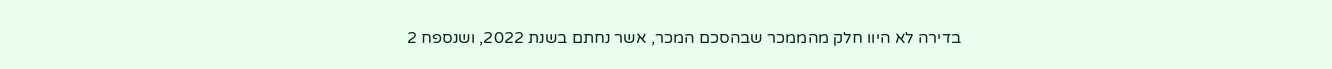בדירה לא היוו חלק מהממכר שבהסכם המכר, אשר נחתם בשנת 2022, ושנספח 2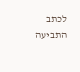לכתב התביעה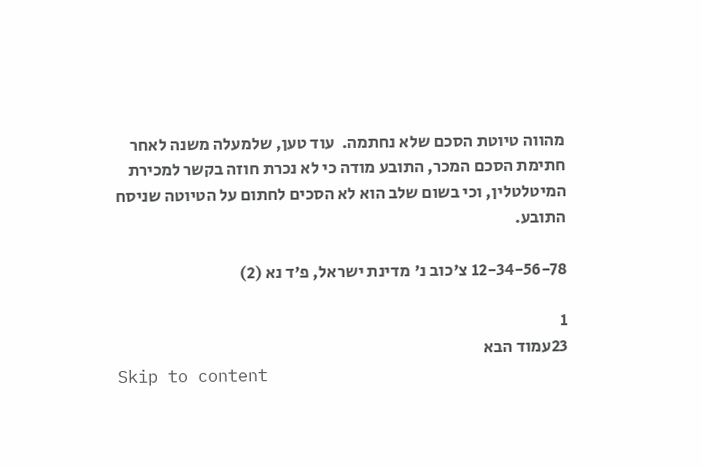מהווה טיוטת הסכם שלא נחתמה.  עוד טען, שלמעלה משנה לאחר חתימת הסכם המכר, התובע מודה כי לא נכרת חוזה בקשר למכירת המיטלטלין, וכי בשום שלב הוא לא הסכים לחתום על הטיוטה שניסח התובע.

12-34-56-78 צ'כוב נ' מדינת ישראל, פ'ד נא (2)

1
23עמוד הבא
Skip to content